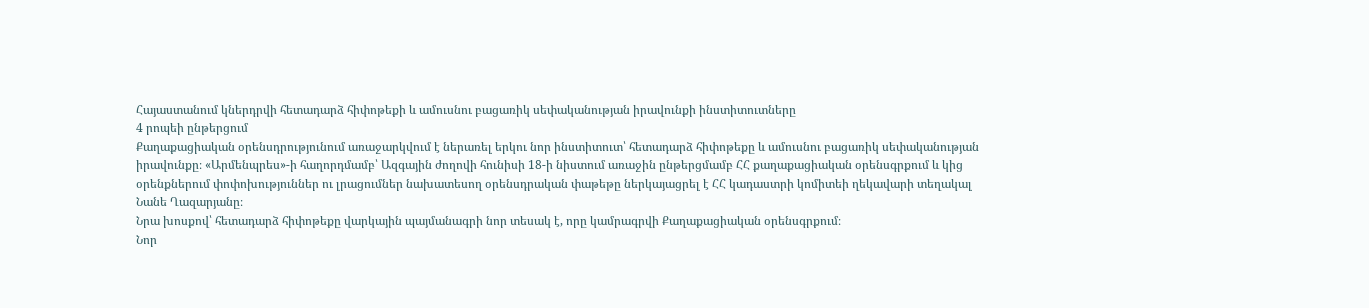Հայաստանում կներդրվի հետադարձ հիփոթեքի և ամուսնու բացառիկ սեփականության իրավունքի ինստիտուտները
4 րոպեի ընթերցում
Քաղաքացիական օրենսդրությունում առաջարկվում է ներառել երկու նոր ինստիտուտ՝ հետադարձ հիփոթեքը և ամուսնու բացառիկ սեփականության իրավունքը։ «Արմենպրես»-ի հաղորդմամբ՝ Ազգային ժողովի հունիսի 18-ի նիստում առաջին ընթերցմամբ ՀՀ քաղաքացիական օրենսգրքում և կից օրենքներում փոփոխություններ ու լրացումներ նախատեսող օրենսդրական փաթեթը ներկայացրել է ՀՀ կադաստրի կոմիտեի ղեկավարի տեղակալ Նանե Ղազարյանը։
Նրա խոսքով՝ հետադարձ հիփոթեքը վարկային պայմանագրի նոր տեսակ է, որը կամրագրվի Քաղաքացիական օրենսգրքում։
Նոր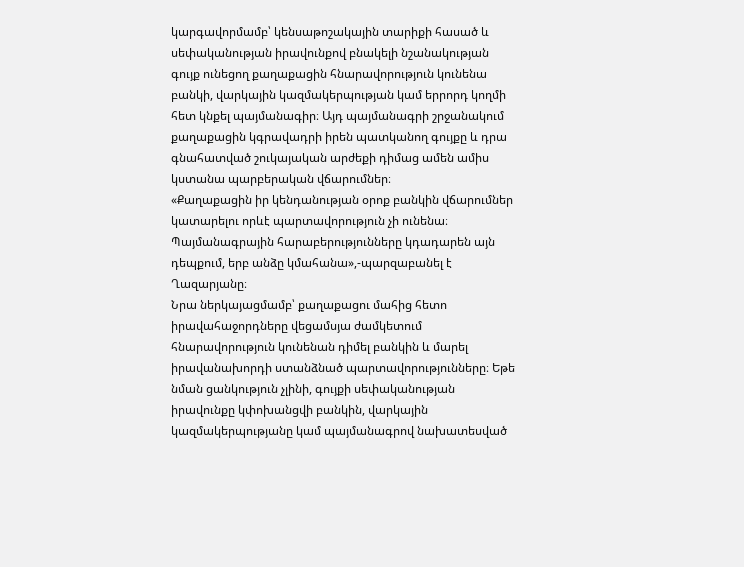կարգավորմամբ՝ կենսաթոշակային տարիքի հասած և սեփականության իրավունքով բնակելի նշանակության գույք ունեցող քաղաքացին հնարավորություն կունենա բանկի, վարկային կազմակերպության կամ երրորդ կողմի հետ կնքել պայմանագիր։ Այդ պայմանագրի շրջանակում քաղաքացին կգրավադրի իրեն պատկանող գույքը և դրա գնահատված շուկայական արժեքի դիմաց ամեն ամիս կստանա պարբերական վճարումներ։
«Քաղաքացին իր կենդանության օրոք բանկին վճարումներ կատարելու որևէ պարտավորություն չի ունենա։ Պայմանագրային հարաբերությունները կդադարեն այն դեպքում, երբ անձը կմահանա»,-պարզաբանել է Ղազարյանը։
Նրա ներկայացմամբ՝ քաղաքացու մահից հետո իրավահաջորդները վեցամսյա ժամկետում հնարավորություն կունենան դիմել բանկին և մարել իրավանախորդի ստանձնած պարտավորությունները։ Եթե նման ցանկություն չլինի, գույքի սեփականության իրավունքը կփոխանցվի բանկին, վարկային կազմակերպությանը կամ պայմանագրով նախատեսված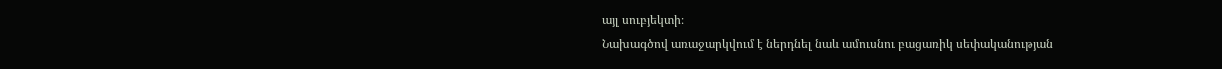այլ սուբյեկտի։
Նախագծով առաջարկվում է ներդնել նաև ամուսնու բացառիկ սեփականության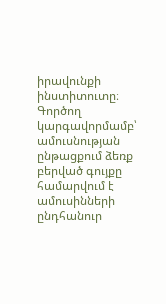իրավունքի ինստիտուտը։
Գործող կարգավորմամբ՝ ամուսնության ընթացքում ձեռք բերված գույքը համարվում է ամուսինների ընդհանուր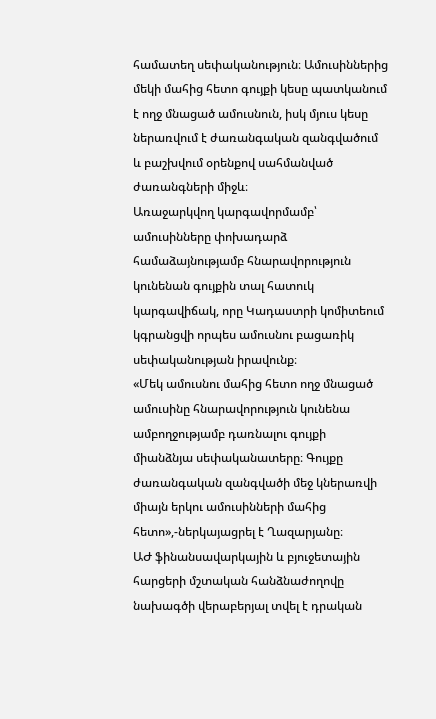համատեղ սեփականություն։ Ամուսիններից մեկի մահից հետո գույքի կեսը պատկանում է ողջ մնացած ամուսնուն, իսկ մյուս կեսը ներառվում է ժառանգական զանգվածում և բաշխվում օրենքով սահմանված ժառանգների միջև։
Առաջարկվող կարգավորմամբ՝ ամուսինները փոխադարձ համաձայնությամբ հնարավորություն կունենան գույքին տալ հատուկ կարգավիճակ, որը Կադաստրի կոմիտեում կգրանցվի որպես ամուսնու բացառիկ սեփականության իրավունք։
«Մեկ ամուսնու մահից հետո ողջ մնացած ամուսինը հնարավորություն կունենա ամբողջությամբ դառնալու գույքի միանձնյա սեփականատերը։ Գույքը ժառանգական զանգվածի մեջ կներառվի միայն երկու ամուսինների մահից հետո»,-ներկայացրել է Ղազարյանը։
ԱԺ ֆինանսավարկային և բյուջետային հարցերի մշտական հանձնաժողովը նախագծի վերաբերյալ տվել է դրական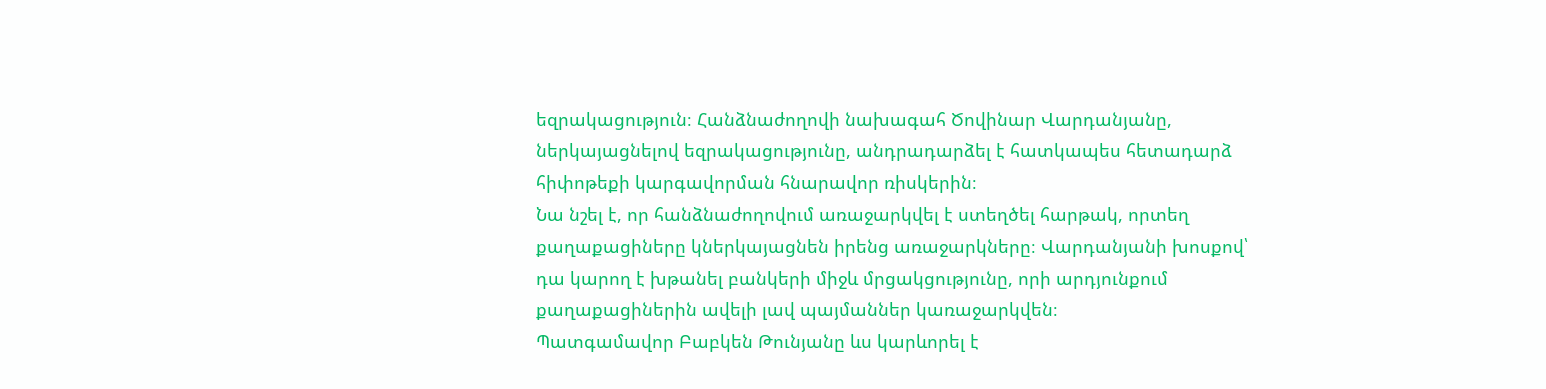եզրակացություն։ Հանձնաժողովի նախագահ Ծովինար Վարդանյանը, ներկայացնելով եզրակացությունը, անդրադարձել է հատկապես հետադարձ հիփոթեքի կարգավորման հնարավոր ռիսկերին։
Նա նշել է, որ հանձնաժողովում առաջարկվել է ստեղծել հարթակ, որտեղ քաղաքացիները կներկայացնեն իրենց առաջարկները։ Վարդանյանի խոսքով՝ դա կարող է խթանել բանկերի միջև մրցակցությունը, որի արդյունքում քաղաքացիներին ավելի լավ պայմաններ կառաջարկվեն։
Պատգամավոր Բաբկեն Թունյանը ևս կարևորել է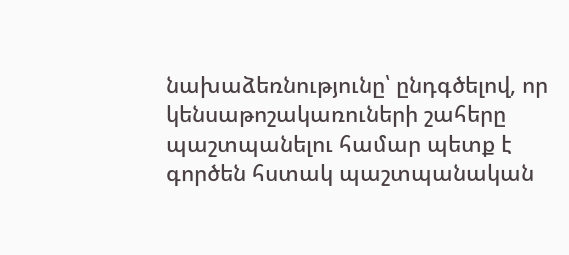նախաձեռնությունը՝ ընդգծելով, որ կենսաթոշակառուների շահերը պաշտպանելու համար պետք է գործեն հստակ պաշտպանական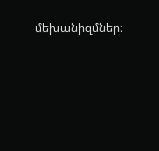մեխանիզմներ։